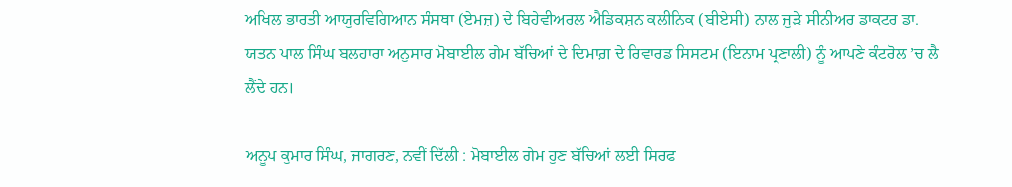ਅਖਿਲ ਭਾਰਤੀ ਆਯੁਰਵਿਗਿਆਨ ਸੰਸਥਾ (ਏਮਜ਼) ਦੇ ਬਿਹੇਵੀਅਰਲ ਐਡਿਕਸ਼ਨ ਕਲੀਨਿਕ (ਬੀਏਸੀ) ਨਾਲ ਜੁੜੇ ਸੀਨੀਅਰ ਡਾਕਟਰ ਡਾ. ਯਤਨ ਪਾਲ ਸਿੰਘ ਬਲਹਾਰਾ ਅਨੁਸਾਰ ਮੋਬਾਈਲ ਗੇਮ ਬੱਚਿਆਂ ਦੇ ਦਿਮਾਗ਼ ਦੇ ਰਿਵਾਰਡ ਸਿਸਟਮ (ਇਨਾਮ ਪ੍ਰਣਾਲੀ) ਨੂੰ ਆਪਣੇ ਕੰਟਰੋਲ ’ਚ ਲੈ ਲੈਂਦੇ ਹਨ।

ਅਨੂਪ ਕੁਮਾਰ ਸਿੰਘ, ਜਾਗਰਣ, ਨਵੀਂ ਦਿੱਲੀ : ਮੋਬਾਈਲ ਗੇਮ ਹੁਣ ਬੱਚਿਆਂ ਲਈ ਸਿਰਫ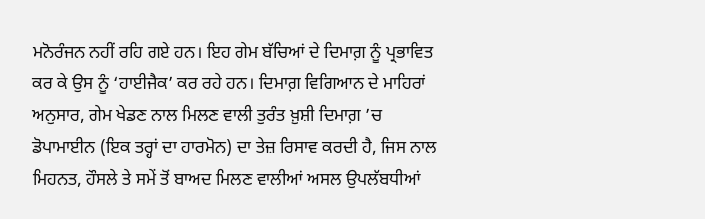ਮਨੋਰੰਜਨ ਨਹੀਂ ਰਹਿ ਗਏ ਹਨ। ਇਹ ਗੇਮ ਬੱਚਿਆਂ ਦੇ ਦਿਮਾਗ਼ ਨੂੰ ਪ੍ਰਭਾਵਿਤ ਕਰ ਕੇ ਉਸ ਨੂੰ ‘ਹਾਈਜੈਕ’ ਕਰ ਰਹੇ ਹਨ। ਦਿਮਾਗ਼ ਵਿਗਿਆਨ ਦੇ ਮਾਹਿਰਾਂ ਅਨੁਸਾਰ, ਗੇਮ ਖੇਡਣ ਨਾਲ ਮਿਲਣ ਵਾਲੀ ਤੁਰੰਤ ਖ਼ੁਸ਼ੀ ਦਿਮਾਗ਼ ’ਚ ਡੋਪਾਮਾਈਨ (ਇਕ ਤਰ੍ਹਾਂ ਦਾ ਹਾਰਮੋਨ) ਦਾ ਤੇਜ਼ ਰਿਸਾਵ ਕਰਦੀ ਹੈ, ਜਿਸ ਨਾਲ ਮਿਹਨਤ, ਹੌਸਲੇ ਤੇ ਸਮੇਂ ਤੋਂ ਬਾਅਦ ਮਿਲਣ ਵਾਲੀਆਂ ਅਸਲ ਉਪਲੱਬਧੀਆਂ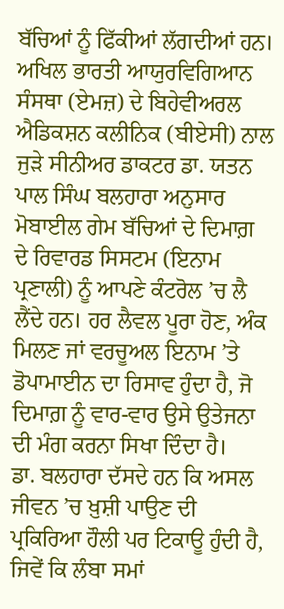ਬੱਚਿਆਂ ਨੂੰ ਫਿੱਕੀਆਂ ਲੱਗਦੀਆਂ ਹਨ।
ਅਖਿਲ ਭਾਰਤੀ ਆਯੁਰਵਿਗਿਆਨ ਸੰਸਥਾ (ਏਮਜ਼) ਦੇ ਬਿਹੇਵੀਅਰਲ ਐਡਿਕਸ਼ਨ ਕਲੀਨਿਕ (ਬੀਏਸੀ) ਨਾਲ ਜੁੜੇ ਸੀਨੀਅਰ ਡਾਕਟਰ ਡਾ. ਯਤਨ ਪਾਲ ਸਿੰਘ ਬਲਹਾਰਾ ਅਨੁਸਾਰ ਮੋਬਾਈਲ ਗੇਮ ਬੱਚਿਆਂ ਦੇ ਦਿਮਾਗ਼ ਦੇ ਰਿਵਾਰਡ ਸਿਸਟਮ (ਇਨਾਮ ਪ੍ਰਣਾਲੀ) ਨੂੰ ਆਪਣੇ ਕੰਟਰੋਲ ’ਚ ਲੈ ਲੈਂਦੇ ਹਨ। ਹਰ ਲੈਵਲ ਪੂਰਾ ਹੋਣ, ਅੰਕ ਮਿਲਣ ਜਾਂ ਵਰਚੂਅਲ ਇਨਾਮ ’ਤੇ ਡੋਪਾਮਾਈਨ ਦਾ ਰਿਸਾਵ ਹੁੰਦਾ ਹੈ, ਜੋ ਦਿਮਾਗ਼ ਨੂੰ ਵਾਰ-ਵਾਰ ਉਸੇ ਉਤੇਜਨਾ ਦੀ ਮੰਗ ਕਰਨਾ ਸਿਖਾ ਦਿੰਦਾ ਹੈ।
ਡਾ. ਬਲਹਾਰਾ ਦੱਸਦੇ ਹਨ ਕਿ ਅਸਲ ਜੀਵਨ ’ਚ ਖ਼ੁਸ਼ੀ ਪਾਉਣ ਦੀ ਪ੍ਰਕਿਰਿਆ ਹੌਲੀ ਪਰ ਟਿਕਾਊ ਹੁੰਦੀ ਹੈ, ਜਿਵੇਂ ਕਿ ਲੰਬਾ ਸਮਾਂ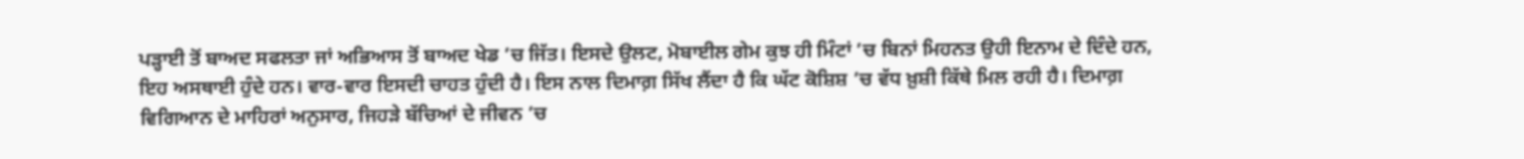ਪੜ੍ਹਾਈ ਤੋਂ ਬਾਅਦ ਸਫਲਤਾ ਜਾਂ ਅਭਿਆਸ ਤੋਂ ਬਾਅਦ ਖੇਡ ’ਚ ਜਿੱਤ। ਇਸਦੇ ਉਲਟ, ਮੋਬਾਈਲ ਗੇਮ ਕੁਝ ਹੀ ਮਿੰਟਾਂ ’ਚ ਬਿਨਾਂ ਮਿਹਨਤ ਉਹੀ ਇਨਾਮ ਦੇ ਦਿੰਦੇ ਹਨ, ਇਹ ਅਸਥਾਈ ਹੁੰਦੇ ਹਨ। ਵਾਰ-ਵਾਰ ਇਸਦੀ ਚਾਹਤ ਹੁੰਦੀ ਹੈ। ਇਸ ਨਾਲ ਦਿਮਾਗ਼ ਸਿੱਖ ਲੈਂਦਾ ਹੈ ਕਿ ਘੱਟ ਕੋਸ਼ਿਸ਼ ’ਚ ਵੱਧ ਖ਼ੁਸ਼ੀ ਕਿੱਥੇ ਮਿਲ ਰਹੀ ਹੈ। ਦਿਮਾਗ਼ ਵਿਗਿਆਨ ਦੇ ਮਾਹਿਰਾਂ ਅਨੁਸਾਰ, ਜਿਹੜੇ ਬੱਚਿਆਂ ਦੇ ਜੀਵਨ ’ਚ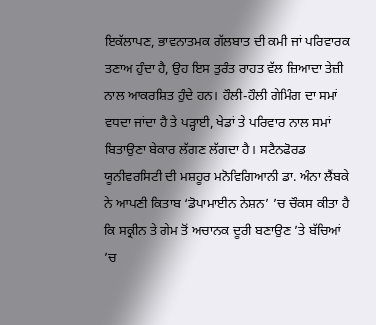ਇਕੱਲਾਪਣ, ਭਾਵਨਾਤਮਕ ਗੱਲਬਾਤ ਦੀ ਕਮੀ ਜਾਂ ਪਰਿਵਾਰਕ ਤਣਾਅ ਹੁੰਦਾ ਹੈ, ਉਹ ਇਸ ਤੁਰੰਤ ਰਾਹਤ ਵੱਲ ਜ਼ਿਆਦਾ ਤੇਜ਼ੀ ਨਾਲ ਆਕਰਸ਼ਿਤ ਹੁੰਦੇ ਹਨ। ਹੌਲੀ-ਹੌਲੀ ਗੇਮਿੰਗ ਦਾ ਸਮਾਂ ਵਧਦਾ ਜਾਂਦਾ ਹੈ ਤੇ ਪੜ੍ਹਾਈ, ਖੇਡਾਂ ਤੇ ਪਰਿਵਾਰ ਨਾਲ ਸਮਾਂ ਬਿਤਾਉਣਾ ਬੇਕਾਰ ਲੱਗਣ ਲੱਗਦਾ ਹੈ। ਸਟੈਨਫੋਰਡ ਯੂਨੀਵਰਸਿਟੀ ਦੀ ਮਸ਼ਹੂਰ ਮਨੋਵਿਗਿਆਨੀ ਡਾ. ਅੰਨਾ ਲੈਂਬਕੇ ਨੇ ਆਪਣੀ ਕਿਤਾਬ ‘ਡੋਪਾਮਾਈਨ ਨੇਸ਼ਨ’ ’ਚ ਚੌਕਸ ਕੀਤਾ ਹੈ ਕਿ ਸਕ੍ਰੀਨ ਤੇ ਗੇਮ ਤੋਂ ਅਚਾਨਕ ਦੂਰੀ ਬਣਾਉਣ ’ਤੇ ਬੱਚਿਆਂ ’ਚ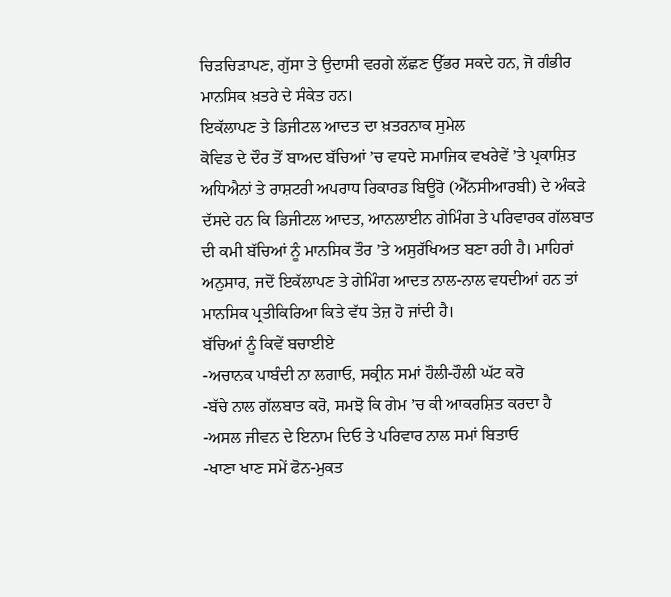ਚਿੜਚਿੜਾਪਣ, ਗੁੱਸਾ ਤੇ ਉਦਾਸੀ ਵਰਗੇ ਲੱਛਣ ਉੱਭਰ ਸਕਦੇ ਹਨ, ਜੋ ਗੰਭੀਰ ਮਾਨਸਿਕ ਖ਼ਤਰੇ ਦੇ ਸੰਕੇਤ ਹਨ।
ਇਕੱਲਾਪਣ ਤੇ ਡਿਜੀਟਲ ਆਦਤ ਦਾ ਖ਼ਤਰਨਾਕ ਸੁਮੇਲ
ਕੋਵਿਡ ਦੇ ਦੌਰ ਤੋਂ ਬਾਅਦ ਬੱਚਿਆਂ ’ਚ ਵਧਦੇ ਸਮਾਜਿਕ ਵਖਰੇਵੇਂ ’ਤੇ ਪ੍ਰਕਾਸ਼ਿਤ ਅਧਿਐਨਾਂ ਤੇ ਰਾਸ਼ਟਰੀ ਅਪਰਾਧ ਰਿਕਾਰਡ ਬਿਊਰੋ (ਐੱਨਸੀਆਰਬੀ) ਦੇ ਅੰਕੜੇ ਦੱਸਦੇ ਹਨ ਕਿ ਡਿਜੀਟਲ ਆਦਤ, ਆਨਲਾਈਨ ਗੇਮਿੰਗ ਤੇ ਪਰਿਵਾਰਕ ਗੱਲਬਾਤ ਦੀ ਕਮੀ ਬੱਚਿਆਂ ਨੂੰ ਮਾਨਸਿਕ ਤੌਰ ’ਤੇ ਅਸੁਰੱਖਿਅਤ ਬਣਾ ਰਹੀ ਹੈ। ਮਾਹਿਰਾਂ ਅਨੁਸਾਰ, ਜਦੋਂ ਇਕੱਲਾਪਣ ਤੇ ਗੇਮਿੰਗ ਆਦਤ ਨਾਲ-ਨਾਲ ਵਧਦੀਆਂ ਹਨ ਤਾਂ ਮਾਨਸਿਕ ਪ੍ਰਤੀਕਿਰਿਆ ਕਿਤੇ ਵੱਧ ਤੇਜ਼ ਹੋ ਜਾਂਦੀ ਹੈ।
ਬੱਚਿਆਂ ਨੂੰ ਕਿਵੇਂ ਬਚਾਈਏ
-ਅਚਾਨਕ ਪਾਬੰਦੀ ਨਾ ਲਗਾਓ, ਸਕ੍ਰੀਨ ਸਮਾਂ ਹੌਲੀ-ਹੌਲੀ ਘੱਟ ਕਰੋ
-ਬੱਚੇ ਨਾਲ ਗੱਲਬਾਤ ਕਰੋ, ਸਮਝੋ ਕਿ ਗੇਮ ’ਚ ਕੀ ਆਕਰਸ਼ਿਤ ਕਰਦਾ ਹੈ
-ਅਸਲ ਜੀਵਨ ਦੇ ਇਨਾਮ ਦਿਓ ਤੇ ਪਰਿਵਾਰ ਨਾਲ ਸਮਾਂ ਬਿਤਾਓ
-ਖਾਣਾ ਖਾਣ ਸਮੇਂ ਫੋਨ-ਮੁਕਤ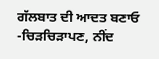ਗੱਲਬਾਤ ਦੀ ਆਦਤ ਬਣਾਓ
-ਚਿੜਚਿੜਾਪਣ, ਨੀਂਦ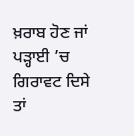ਖ਼ਰਾਬ ਹੋਣ ਜਾਂ ਪੜ੍ਹਾਈ ’ਚ ਗਿਰਾਵਟ ਦਿਸੇ ਤਾਂ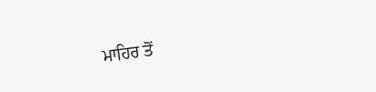ਮਾਹਿਰ ਤੋਂ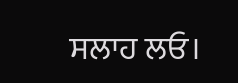ਸਲਾਹ ਲਓ।